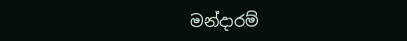මන්දාරම්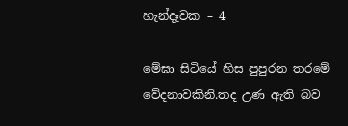හැන්දෑවක – 4

මේඝා සිටියේ හිස පුපුරන තරමේ වේදනාවකිනි.තද උණ ඇති බව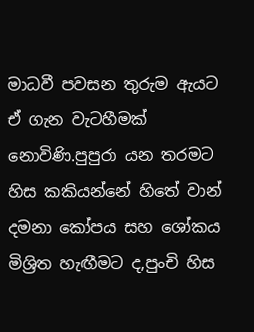මාධවී පවසන තුරුම ඇයට ඒ ගැන වැටහීමක් නොවිණි.පුපුරා යන තරමට හිස කකියන්නේ හිතේ වාන් දමනා කෝපය සහ ශෝකය මිශ්‍රිත හැඟීමට ද,පුංචි හිස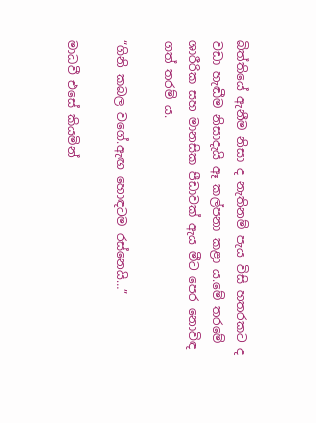බිත්තියේ ඇනීම නිසා ද නැතිනම් පැය විසි හතරකට ද වඩා හැඬීම නිසාදැයි ඈ කල්පනා කළා ය.මේ තරමේ ශාරීරික සහ මානසික පීඩාවක් ඇය මීට පෙර නොවිඳ ගත් තරම් ය.

“ගිනි කබල වගේ.ඇඟ හොඳටම රස්නෙයි…”

මාධවී එසේ කියමින්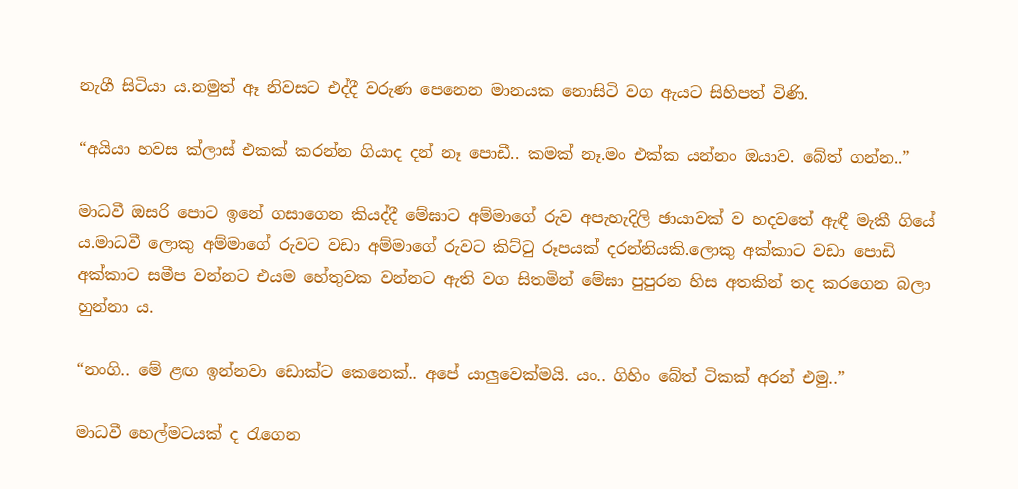නැගී සිටියා ය.නමුත් ඈ නිවසට එද්දී වරුණ පෙනෙන මානයක නොසිටි වග ඇයට සිහිපත් විණි.

“අයියා හවස ක්ලාස් එකක් කරන්න ගියාද දන් නෑ පොඩී.. කමක් නෑ.මං එක්ක යන්නං ඔයාව. බේත් ගන්න..”

මාධවී ඔසරි පොට ඉනේ ගසාගෙන කියද්දී මේඝාට අම්මාගේ රුව අපැහැදිලි ඡායාවක් ව හදවතේ ඇඳී මැකී ගියේ ය.මාධවී ලොකු අම්මාගේ රුවට වඩා අම්මාගේ රුවට කිට්ටු රූපයක් දරන්නියකි.ලොකු අක්කාට වඩා පොඩි අක්කාට සමීප වන්නට එයම හේතුවක වන්නට ඇති වග සිතමින් මේඝා පුපුරන හිස අතකින් තද කරගෙන බලා හුන්නා ය.

“නංගි.. මේ ළඟ ඉන්නවා ඩොක්ට කෙනෙක්.. අපේ යාලුවෙක්මයි. යං.. ගිහිං බේත් ටිකක් අරන් එමු..”

මාධවී හෙල්මටයක් ද රැගෙන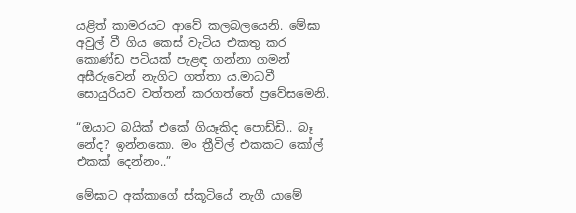යළිත් කාමරයට ආවේ කලබලයෙනි. මේඝා අවුල් වී ගිය කෙස් වැටිය එකතු කර කොණ්ඩ පටියක් පැළඳ ගන්නා ගමන් අසීරුවෙන් නැගිට ගත්තා ය.මාධවී සොයුරියව වත්තන් කරගත්තේ ප්‍රවේසමෙනි.

“ඔයාට බයික් එකේ ගියෑකිද පොඩ්ඩි.. බෑ නේද? ඉන්නකො. මං ත්‍රීවිල් එකකට කෝල් එකක් දෙන්නං..”

මේඝාට අක්කාගේ ස්කූටියේ නැගී යාමේ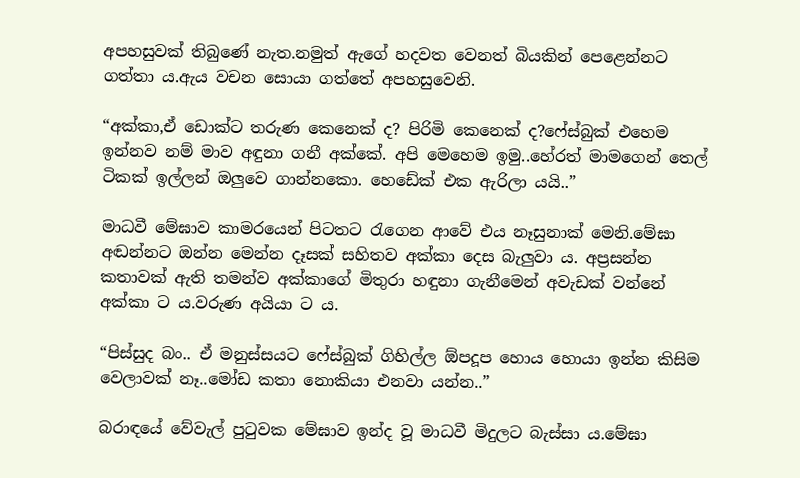අපහසුවක් තිබුණේ නැත.නමුත් ඇගේ හදවත වෙනත් බියකින් පෙළෙන්නට ගත්තා ය.ඇය වචන සොයා ගත්තේ අපහසුවෙනි.

“අක්කා,ඒ ඩොක්ට තරුණ කෙනෙක් ද? පිරිමි කෙනෙක් ද?ෆේස්බුක් එහෙම ඉන්නව නම් මාව අඳුනා ගනී අක්කේ. අපි මෙහෙම ඉමු..හේරත් මාමගෙන් තෙල් ටිකක් ඉල්ලන් ඔලුවෙ ගාන්නකො. හෙඩේක් එක ඇරිලා යයි..”

මාධවී මේඝාව කාමරයෙන් පිටතට රැගෙන ආවේ එය නෑසුනාක් මෙනි.මේඝා අඬන්නට ඔන්න මෙන්න දෑසක් සහිතව අක්කා දෙස බැලුවා ය. අප්‍රසන්න කතාවක් ඇති තමන්ව අක්කාගේ මිතුරා හඳුනා ගැනීමෙන් අවැඩක් වන්නේ අක්කා ට ය.වරුණ අයියා ට ය.

“පිස්සුද බං.. ඒ මනුස්සයට ෆේස්බුක් ගිහිල්ල ඕපදූප හොය හොයා ඉන්න කිසිම වෙලාවක් නෑ..මෝඩ කතා නොකියා එනවා යන්න..”

බරාඳයේ වේවැල් පුටුවක මේඝාව ඉන්ද වූ මාධවී මිදුලට බැස්සා ය.මේඝා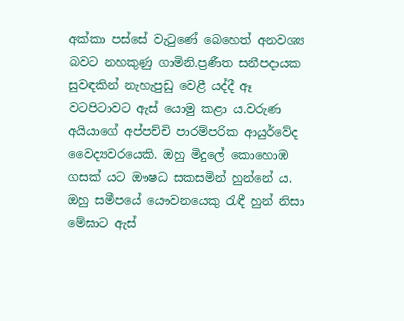අක්කා පස්සේ වැටුණේ බෙහෙත් අනවශ්‍ය බවට නහකුණු ගාමිනි.ප්‍රණීත සනීපදායක සුවඳකින් නැහැපුඩු වෙළී යද්දී ඈ වටපිටාවට ඇස් යොමු කළා ය.වරුණ අයියාගේ අප්පච්චි පාරම්පරික ආයුර්වේද වෛද්‍යවරයෙකි. ඔහු මිදුලේ කොහොඹ ගසක් යට ඖෂධ සකසමින් හුන්නේ ය. ඔහු සමීපයේ යෞවනයෙකු රැඳී හුන් නිසා මේඝාට ඇස්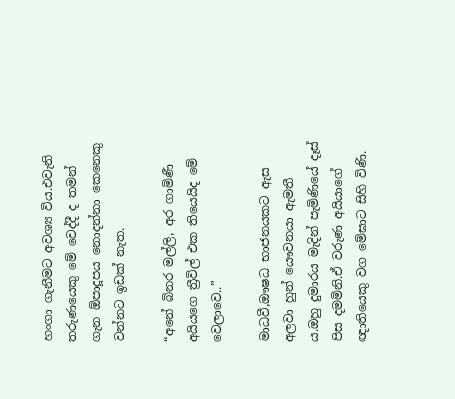හංගා ගැනීමට අවශ්‍ය විය.එවැනි තරුණයෙකු මේ වෙද්දී ද තමන් ගැන ඕපාදූපය නොදන්නා කෙනෙකු වන්නට ඉඩක් නැත.

“අනේ බිනර මල්ලි, අර ගාමිණී අයියගෙ ත්‍රීවිල් එක තියෙයිද මේ වෙලාවෙ..”

මාධවී,ඖෂධ භාජනයකට ඇස අලවා හුන් යෞවනයා ඇමතී ය.ඔහු දුමාරය මැදින් පැමිණියේ දෑස් පිස දමමිනි.ඒ වරුණ අයියාගේ ඥාතියෙකු වග මේඝාට සිහි විණි.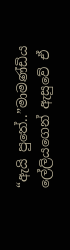“ඇයි පුතේ..”මාමණ්ඩිය ලේලියගෙන් ඇසුවේ ඒ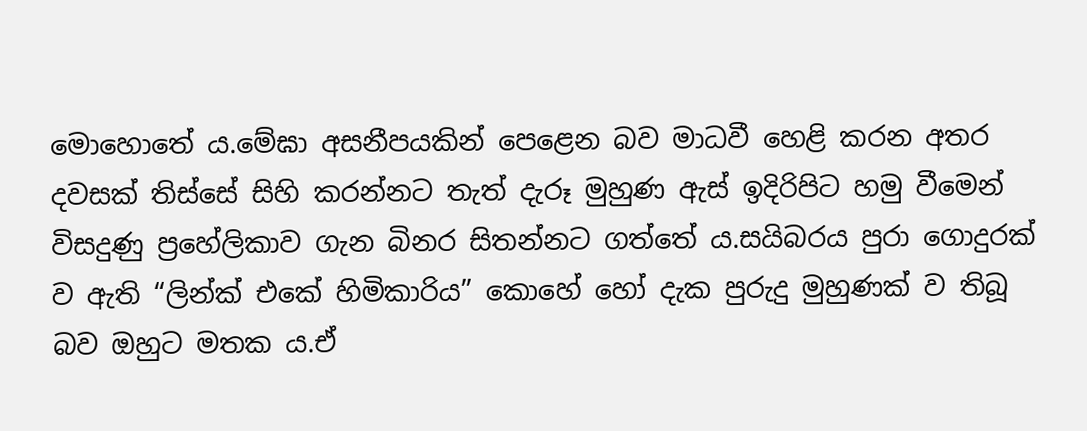මොහොතේ ය.මේඝා අසනීපයකින් පෙළෙන බව මාධවී හෙළි කරන අතර දවසක් තිස්සේ සිහි කරන්නට තැත් දැරූ මුහුණ ඇස් ඉදිරිපිට හමු වීමෙන් විසදුණු ප්‍රහේලිකාව ගැන බිනර සිතන්නට ගත්තේ ය.සයිබරය පුරා ගොදුරක් ව ඇති “ලින්ක් එකේ හිමිකාරිය” කොහේ හෝ දැක පුරුදු මුහුණක් ව තිබූ බව ඔහුට මතක ය.ඒ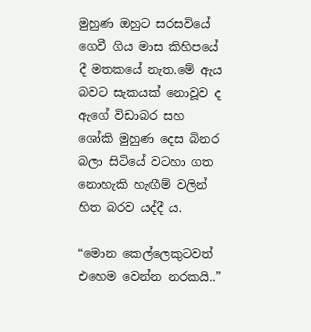මුහුණ ඔහුට සරසවියේ ගෙවී ගිය මාස කිහිපයේ දී මතකයේ නැත.මේ ඇය බවට සැකයක් නොවූව ද ඇගේ විඩාබර සහ ශෝකි මුහුණ දෙස බිනර බලා සිටියේ වටහා ගත නොහැකි හැඟීම් වලින් හිත බරව යද්දී ය.

“මොන කෙල්ලෙකුටවත් එහෙම වෙන්න නරකයි..”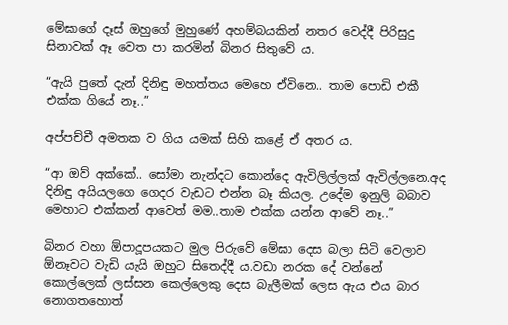මේඝාගේ දෑස් ඔහුගේ මුහුණේ අහම්බයකින් නතර වෙද්දී පිරිසුදු සිනාවක් ඈ වෙත පා කරමින් බිනර සිතුවේ ය.

“ඇයි පුතේ දැන් දිනිඳු මහත්තය මෙහෙ ඒවිනෙ.. තාම පොඩි එකී එක්ක ගියේ නෑ..”

අප්පච්චී අමතක ව ගිය යමක් සිහි කළේ ඒ අතර ය.

“ආ ඔව් අක්කේ.. සෝමා නැන්දට කොන්දෙ ඇවිලිල්ලක් ඇවිල්ලනෙ.අද දිනිඳු අයියලගෙ ගෙදර වැඩට එන්න බෑ කියල. උදේම ඉනුලි බබාව මෙහාට එක්කන් ආවෙත් මම..තාම එක්ක යන්න ආවේ නෑ..”

බිනර වහා ඕපාදූපයකට මුල පිරුවේ මේඝා දෙස බලා සිටි වෙලාව ඕනෑවට වැඩි යැයි ඔහුට සිතෙද්දී ය.වඩා නරක දේ වන්නේ කොල්ලෙක් ලස්සන කෙල්ලෙකු දෙස බැලීමක් ලෙස ඇය එය බාර නොගතහොත්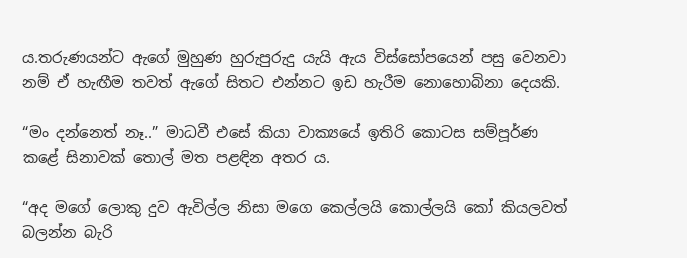ය.තරුණයන්ට ඇගේ මුහුණ හුරුපුරුදු යැයි ඇය විස්සෝපයෙන් පසු වෙනවා නම් ඒ හැඟීම තවත් ඇගේ සිතට එන්නට ඉඩ හැරීම නොහොබිනා දෙයකි.

“මං දන්නෙත් නෑ..” මාධවී එසේ කියා වාක්‍යයේ ඉතිරි කොටස සම්පූර්ණ කළේ සිනාවක් තොල් මත පළඳින අතර ය.

“අද මගේ ලොකු දුව ඇවිල්ල නිසා මගෙ කෙල්ලයි කොල්ලයි කෝ කියලවත් බලන්න බැරි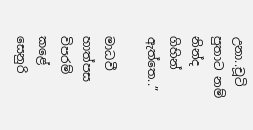උනා..චූටි පුතාට නම් නින්ද ගිහින් ඇත්තෙ..”

මාධවී හාත්පස විපරම් කළේ සෙනුරි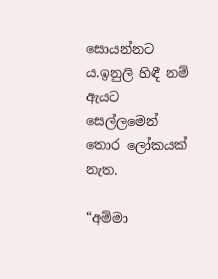සොයන්නට ය.ඉනුලි හිඳී නම් ඇයට සෙල්ලමෙන් තොර ලෝකයක් නැත.

“අම්මා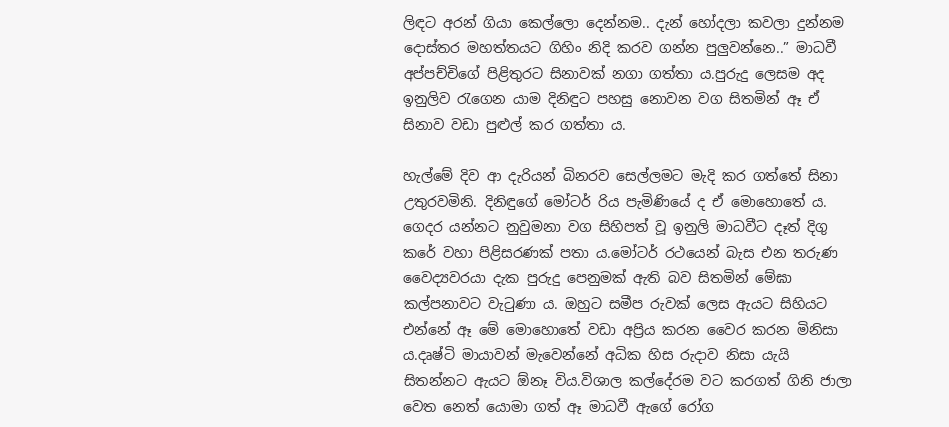ලිඳට අරන් ගියා කෙල්ලො දෙන්නම.. දැන් හෝදලා කවලා දුන්නම දොස්තර මහත්තයට ගිහිං නිදි කරව ගන්න පුලුවන්නෙ..” මාධවී අප්පච්චිගේ පිළිතුරට සිනාවක් නගා ගත්තා ය.පුරුදු ලෙසම අද ඉනුලිව රැගෙන යාම දිනිඳුට පහසු නොවන වග සිතමින් ඈ ඒ සිනාව වඩා පුළුල් කර ගත්තා ය.

හැල්මේ දිව ආ දැරියන් බිනරව සෙල්ලමට මැදි කර ගත්තේ සිනා උතුරවමිනි. දිනිඳුගේ මෝටර් රිය පැමිණියේ ද ඒ මොහොතේ ය. ගෙදර යන්නට නුවුමනා වග සිහිපත් වූ ඉනුලි මාධවීට දෑත් දිගු කරේ වහා පිළිසරණක් පතා ය.මෝටර් රථයෙන් බැස එන තරුණ වෛද්‍යවරයා දැක පුරුදු පෙනුමක් ඇති බව සිතමින් මේඝා කල්පනාවට වැටුණා ය. ඔහුට සමීප රුවක් ලෙස ඇයට සිහියට එන්නේ ඈ මේ මොහොතේ වඩා අප්‍රිය කරන වෛර කරන මිනිසා ය.දෘෂ්ටි මායාවන් මැවෙන්නේ අධික හිස රුදාව නිසා යැයි සිතන්නට ඇයට ඕනෑ විය.විශාල කල්දේරම වට කරගත් ගිනි ජාලා වෙත නෙත් යොමා ගත් ඈ මාධවී ඇගේ රෝග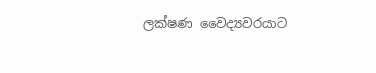ලක්ෂණ වෛද්‍යවරයාට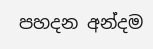පහදන අන්දම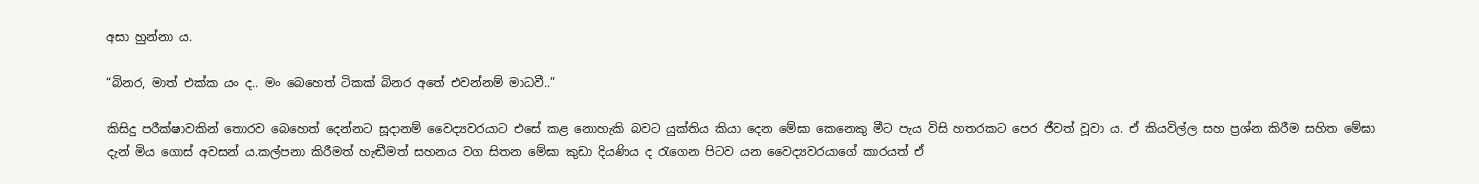අසා හුන්නා ය.

“බිනර, මාත් එක්ක යං ද.. මං බෙහෙත් ටිකක් බිනර අතේ එවන්නම් මාධවී..”

කිසිදු පරීක්ෂාවකින් තොරව බෙහෙත් දෙන්නට සූදානම් වෛද්‍යවරයාට එසේ කළ නොහැකි බවට යුක්තිය කියා දෙන මේඝා කෙනෙකු මීට පැය විසි හතරකට පෙර ජීවත් වූවා ය. ඒ කියවිල්ල සහ ප්‍රශ්න කිරීම සහිත මේඝා දැන් මිය ගොස් අවසන් ය.කල්පනා කිරීමත් හැඬීමත් සහනය වග සිතන මේඝා කුඩා දියණිය ද රැගෙන පිටව යන වෛද්‍යවරයාගේ කාරයත් ඒ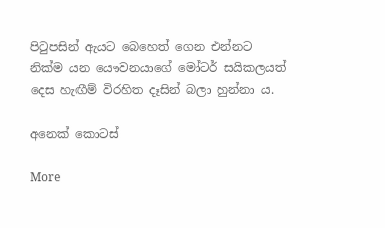පිටුපසින් ඇයට බෙහෙත් ගෙන එන්නට නික්ම යන යෞවනයාගේ මෝටර් සයිකලයත් දෙස හැඟීම් විරහිත දෑසින් බලා හුන්නා ය.

අනෙක් කොටස්

More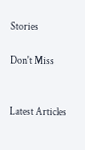Stories

Don't Miss


Latest Articles